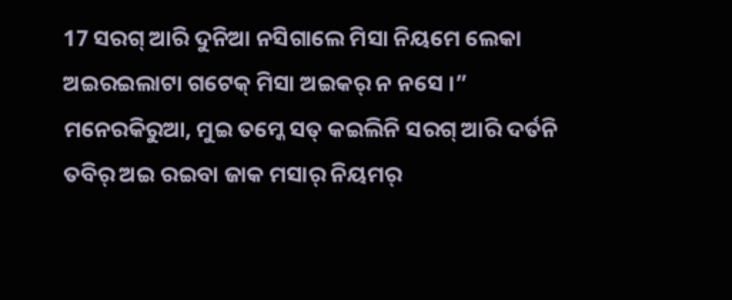17 ସରଗ୍ ଆରି ଦୁନିଆ ନସିଗାଲେ ମିସା ନିୟମେ ଲେକା ଅଇରଇଲାଟା ଗଟେକ୍ ମିସା ଅଇକର୍ ନ ନସେ ।”
ମନେରକିରୁଆ, ମୁଇ ତମ୍କେ ସତ୍ କଇଲିନି ସରଗ୍ ଆରି ଦର୍ତନି ତବିର୍ ଅଇ ରଇବା ଜାକ ମସାର୍ ନିୟମର୍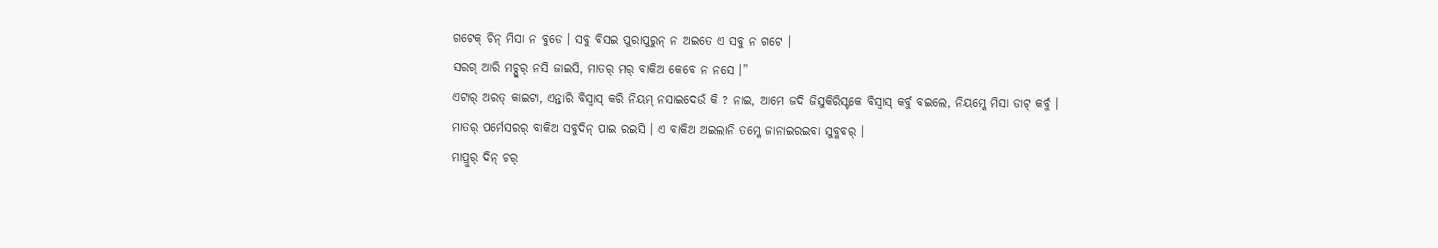ଗଟେକ୍ ଚିନ୍ ମିସା ନ ବୁଡେ । ସବୁ ବିସଇ ପୁରାପୁରୁନ୍ ନ ଅଇତେ ଏ ସବୁ ନ ଗଟେ ।
ସରଗ୍ ଆରି ମଚ୍ପୁର୍ ନସି ଜାଇସି, ମାତର୍ ମର୍ ବାକିଅ କେବେ ନ ନସେ ।”
ଏଟାର୍ ଅରତ୍ କାଇଟା, ଏନ୍ତାରି ବିସ୍ବାସ୍ କରି ନିୟମ୍ ନସାଇଦେଉଁ କି ? ନାଇ, ଆମେ ଜଦି ଜିସୁକିରିସ୍ଟକେ ବିସ୍ବାସ୍ କର୍ବୁ ବଇଲେ, ନିୟମ୍କେ ମିସା ଡାଟ୍ କର୍ବୁ ।
ମାତର୍ ପର୍ମେସରର୍ ବାକିଅ ସବୁଦିନ୍ ପାଇ ରଇସି । ଏ ବାକିଅ ଅଇଲାନି ତମ୍କେ ଜାନାଇରଇବା ସୁବ୍କବର୍ ।
ମାପ୍ରୁର୍ ଦିନ୍ ଚର୍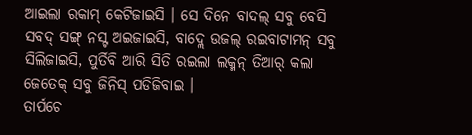ଆଇଲା ରକାମ୍ କେଟିଜାଇସି । ସେ ଦିନେ ବାଦଲ୍ ସବୁ ବେସି ସବଦ୍ ସଙ୍ଗ୍ ନସ୍ଟ ଅଇଜାଇସି, ବାଦ୍ଲେ ଉଜଲ୍ ରଇବାଟାମନ୍ ସବୁ ସିଲିଜାଇସି, ପୁର୍ତିବି ଆରି ସିତି ରଇଲା ଲକ୍ମନ୍ ତିଆର୍ କଲା ଜେତେକ୍ ସବୁ ଜିନିସ୍ ପଡିଜିବାଇ ।
ତାର୍ପଚେ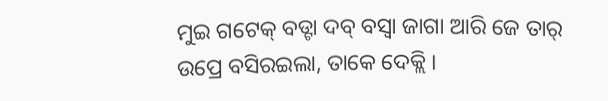ମୁଇ ଗଟେକ୍ ବଡ୍ଟା ଦବ୍ ବସ୍ବା ଜାଗା ଆରି ଜେ ତାର୍ ଉପ୍ରେ ବସିରଇଲା, ତାକେ ଦେକ୍ଲି ।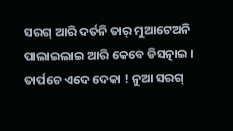ସରଗ୍ ଆରି ଦର୍ତନି ତାର୍ ମୁଆଟେଅନି ପାଲାଇଲାଇ ଆରି କେବେ ଡିସତ୍ନାଇ ।
ତାର୍ପଚେ ଏଦେ ଦେକା ! ନୁଆ ସରଗ୍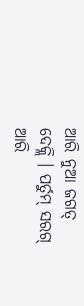ଆରି ନୁଆ ଜଗତ୍ ଦେକ୍ଲି । ପର୍ତୁମ୍ ସରଗ୍ ଆରି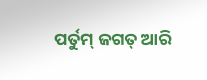ପର୍ତୁମ୍ ଜଗତ୍ ଆରି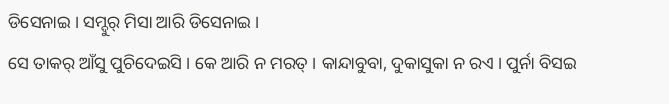ଡିସେନାଇ । ସମ୍ଦୁର୍ ମିସା ଆରି ଡିସେନାଇ ।
ସେ ତାକର୍ ଆଁସୁ ପୁଚିଦେଇସି । କେ ଆରି ନ ମରତ୍ । କାନ୍ଦାବୁବା, ଦୁକାସୁକା ନ ରଏ । ପୁର୍ନା ବିସଇ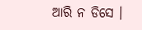ଆରି ନ ଡିସେ ।